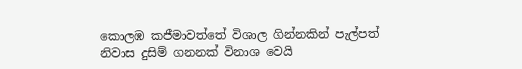කොලඹ කජීමාවත්තේ විශාල ගින්නකින් පැල්පත් නිවාස දුසිම් ගනනක් විනාශ වෙයි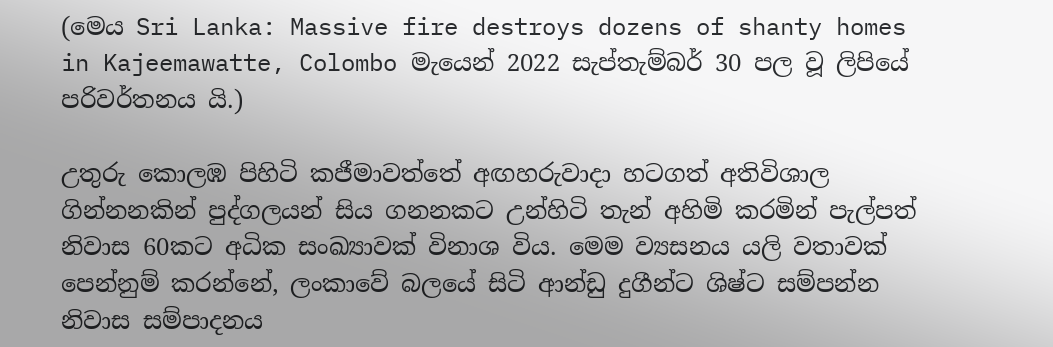(මෙය Sri Lanka: Massive fire destroys dozens of shanty homes in Kajeemawatte, Colombo මැයෙන් 2022 සැප්තැම්බර් 30 පල වූ ලිපියේ පරිවර්තනය යි.)

උතුරු කොලඹ පිහිටි කජීමාවත්තේ අඟහරුවාදා හටගත් අතිවිශාල ගින්නනකින් පුද්ගලයන් සිය ගනනකට උන්හිටි තැන් අහිමි කරමින් පැල්පත් නිවාස 60කට අධික සංඛ්‍යාවක් විනාශ විය. මෙම ව්‍යසනය යලි වතාවක් පෙන්නුම් කරන්නේ, ලංකාවේ බලයේ සිටි ආන්ඩු දුගීන්ට ශිෂ්ට සම්පන්න නිවාස සම්පාදනය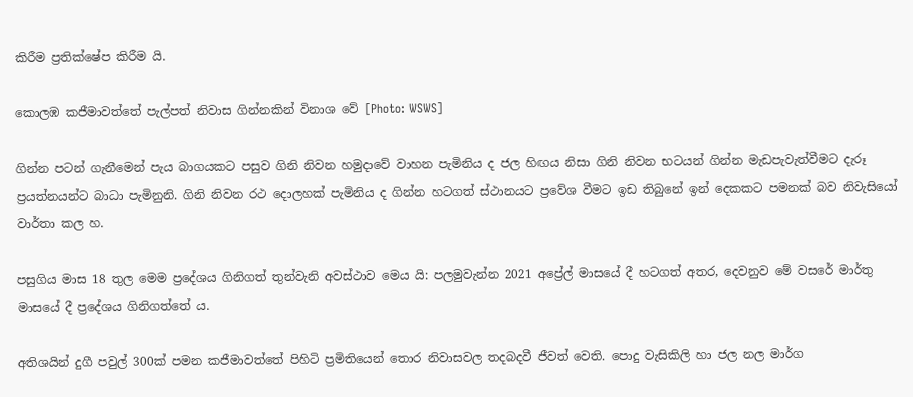කිරීම ප්‍රතික්ෂේප කිරීම යි.

කොලඹ කජීමාවත්තේ පැල්පත් නිවාස ගින්නකින් විනාශ වේ [Photo: WSWS]

ගින්න පටන් ගැනීමෙන් පැය බාගයකට පසුව ගිනි නිවන හමුදාවේ වාහන පැමිනිය ද ජල හිඟය නිසා ගිනි නිවන භටයන් ගින්න මැඩපැවැත්වීමට දැරූ ප්‍රයත්නයන්ට බාධා පැමිනුනි. ගිනි නිවන රථ දොලහක් පැමිනිය ද ගින්න හටගත් ස්ථානයට ප්‍රවේශ වීමට ඉඩ තිබුනේ ඉන් දෙකකට පමනක් බව නිවැසියෝ වාර්තා කල හ.

පසුගිය මාස 18 තුල මෙම ප්‍රදේශය ගිනිගත් තුන්වැනි අවස්ථාව මෙය යි: පලමුවැන්න 2021 අප්‍රේල් මාසයේ දී හටගත් අතර, දෙවනුව මේ වසරේ මාර්තු මාසයේ දී ප්‍රදේශය ගිනිගත්තේ ය.

අතිශයින් දුගී පවුල් 300ක් පමන කජීමාවත්තේ පිහිටි ප්‍රමිතියෙන් තොර නිවාසවල තදබදවී ජීවත් වෙති. පොදු වැසිකිලි හා ජල නල මාර්ග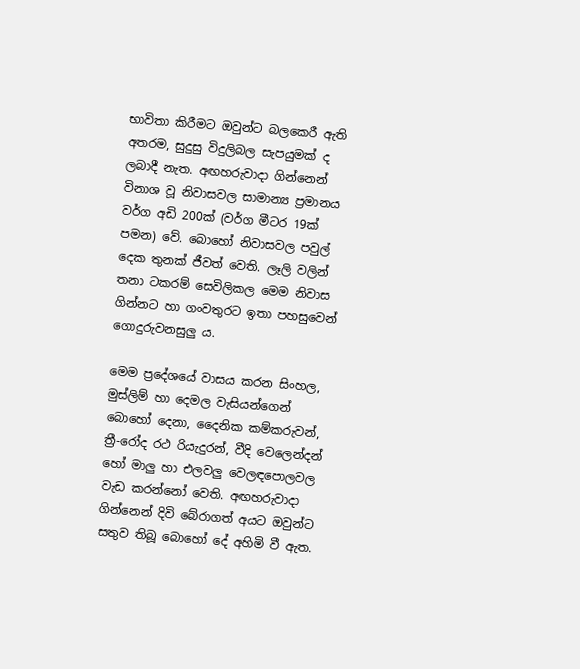භාවිතා කිරීමට ඔවුන්ට බලකෙරී ඇති අතරම, සුදුසු විදුලිබල සැපයුමක් ද ලබාදී නැත. අඟහරුවාදා ගින්නෙන් විනාශ වූ නිවාසවල සාමාන්‍ය ප්‍රමානය වර්ග අඩි 200ක් (වර්ග මීටර 19ක් පමන) වේ. බොහෝ නිවාසවල පවුල් දෙක තුනක් ජීවත් වෙති. ලෑලි වලින් තනා ටකරම් සෙවිලිකල මෙම නිවාස ගින්නට හා ගංවතුරට ඉතා පහසුවෙන් ගොදුරුවනසුලු ය.

මෙම ප්‍රදේශයේ වාසය කරන සිංහල, මුස්ලිම් හා දෙමල වැසියන්ගෙන් බොහෝ දෙනා, දෛනික කම්කරුවන්, ත්‍රී-රෝද රථ රියැදුරන්, වීදි වෙලෙන්දන් හෝ මාලු හා එලවලු වෙලඳපොලවල වැඩ කරන්නෝ වෙති. අඟහරුවාදා ගින්නෙන් දිවි බේරාගත් අයට ඔවුන්ට සතුව තිබූ බොහෝ දේ අහිමි වී ඇත.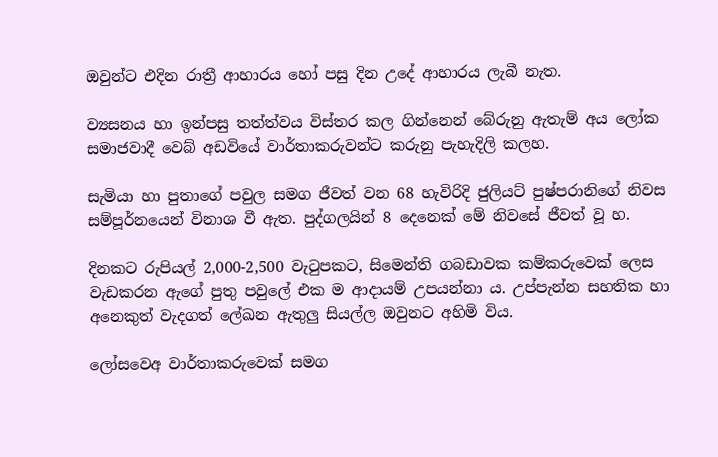ඔවුන්ට එදින රාත්‍රී ආහාරය හෝ පසු දින උදේ ආහාරය ලැබී නැත.

ව්‍යසනය හා ඉන්පසු තත්ත්වය විස්තර කල ගින්නෙන් බේරුනු ඇතැම් අය ලෝක සමාජවාදී වෙබ් අඩවියේ වාර්තාකරුවන්ට කරුනු පැහැදිලි කලහ.

සැමියා හා පුතාගේ පවුල සමග ජීවත් වන 68 හැවිරිදි ජුලියට් පුෂ්පරානිගේ නිවස සම්පූර්නයෙන් විනාශ වී ඇත. පුද්ගලයින් 8 දෙනෙක් මේ නිවසේ ජීවත් වූ හ.

දිනකට රුපියල් 2,000-2,500 වැටුපකට, සිමෙන්ති ගබඩාවක කම්කරුවෙක් ලෙස වැඩකරන ඇගේ පුතු පවුලේ එක ම ආදායම් උපයන්නා ය. උප්පැන්න සහතික හා අනෙකුත් වැදගත් ලේඛන ඇතුලු සියල්ල ඔවුනට අහිමි විය.

ලෝසවෙඅ වාර්තාකරුවෙක් සමග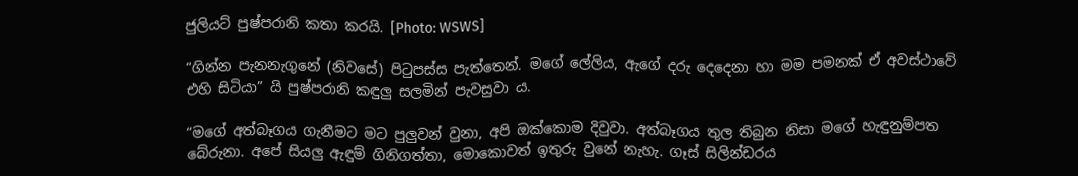ජුලියට් පුෂ්පරානි කතා කරයි. [Photo: WSWS]

“ගින්න පැනනැගුනේ (නිවසේ) පිටුපස්ස පැත්තෙන්. මගේ ලේලිය, ඇගේ දරු දෙදෙනා හා මම පමනක් ඒ අවස්ථාවේ එහි සිටියා” යි පුෂ්පරානි කඳුලු සලමින් පැවසුවා ය.

“මගේ අත්බෑගය ගැනීමට මට පුලුවන් වුනා, අපි ඔක්කොම දිවුවා. අත්බෑගය තුල තිබුන නිසා මගේ හැඳුනුම්පත බේරුනා. අපේ සියලු ඇඳුම් ගිනිගත්තා, මොකොවත් ඉතුරු වුනේ නැහැ. ගෑස් සිලින්ඩරය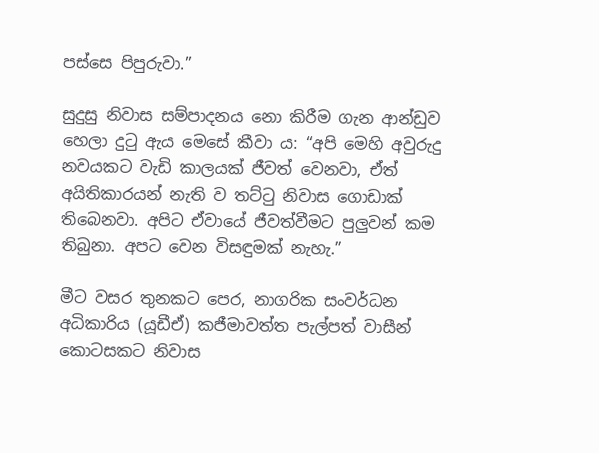පස්සෙ පිපුරුවා.”

සුදුසු නිවාස සම්පාදනය නො කිරීම ගැන ආන්ඩුව හෙලා දුටු ඇය මෙසේ කීවා ය: “අපි මෙහි අවුරුදු නවයකට වැඩි කාලයක් ජීවත් වෙනවා, ඒත් අයිතිකාරයන් නැති ව තට්ටු නිවාස ගොඩාක් තිබෙනවා. අපිට ඒවායේ ජීවත්වීමට පුලුවන් කම තිබුනා. අපට වෙන විසඳුමක් නැහැ.”

මීට වසර තුනකට පෙර, නාගරික සංවර්ධන අධිකාරිය (යූඩීඒ) කජීමාවත්ත පැල්පත් වාසීන් කොටසකට නිවාස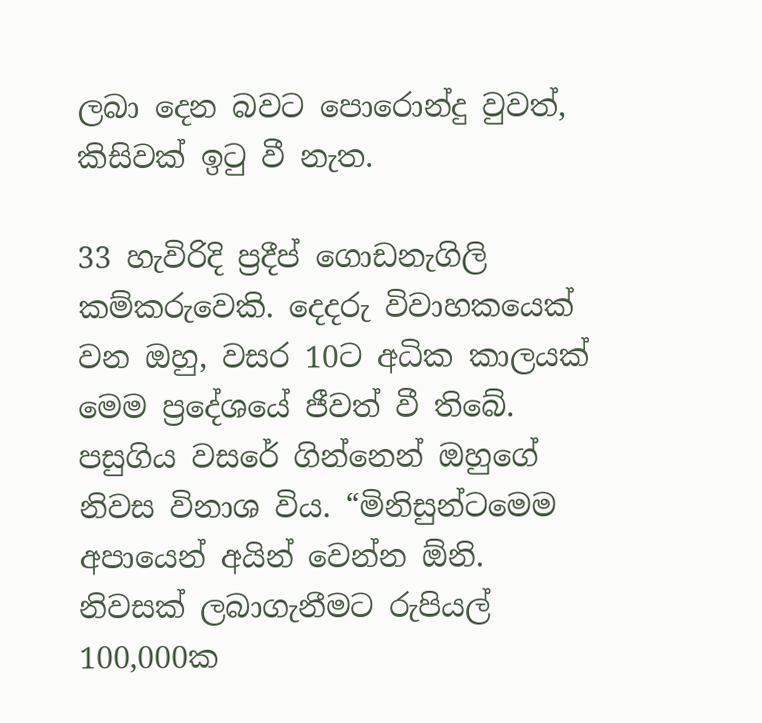ලබා දෙන බවට පොරොන්දු වුවත්, කිසිවක් ඉටු වී නැත.

33 හැවිරිදි ප්‍රදීප් ගොඩනැගිලි කම්කරුවෙකි. දෙදරු විවාහකයෙක් වන ඔහු, වසර 10ට අධික කාලයක් මෙම ප්‍රදේශයේ ජීවත් වී තිබේ. පසුගිය වසරේ ගින්නෙන් ඔහුගේ නිවස විනාශ විය. “මිනිසුන්ටමෙම අපායෙන් අයින් වෙන්න ඕනි. නිවසක් ලබාගැනීමට රුපියල් 100,000ක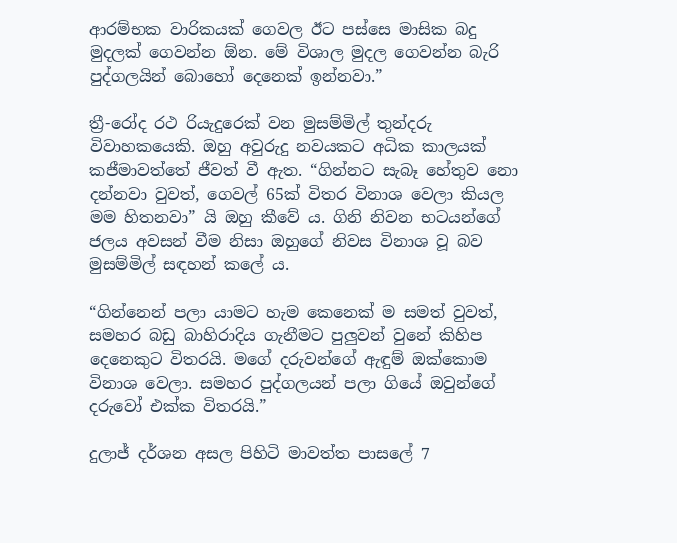ආරම්භක වාරිකයක් ගෙවල ඊට පස්සෙ මාසික බදු මුදලක් ගෙවන්න ඕන. මේ විශාල මුදල ගෙවන්න බැරි පුද්ගලයින් බොහෝ දෙනෙක් ඉන්නවා.”

ත්‍රී-රෝද රථ රියැදුරෙක් වන මුසම්මිල් තුන්දරු විවාහකයෙකි. ඔහු අවුරුදු නවයකට අධික කාලයක් කජීමාවත්තේ ජීවත් වී ඇත. “ගින්නට සැබෑ හේතුව නො දන්නවා වුවත්, ගෙවල් 65ක් විතර විනාශ වෙලා කියල මම හිතනවා” යි ඔහු කීවේ ය. ගිනි නිවන භටයන්ගේ ජලය අවසන් වීම නිසා ඔහුගේ නිවස විනාශ වූ බව මුසම්මිල් සඳහන් කලේ ය.

“ගින්නෙන් පලා යාමට හැම කෙනෙක් ම සමත් වුවත්, සමහර බඩු බාහිරාදිය ගැනීමට පුලුවන් වුනේ කිහිප දෙනෙකුට විතරයි. මගේ දරුවන්ගේ ඇඳුම් ඔක්කොම විනාශ වෙලා. සමහර පුද්ගලයන් පලා ගියේ ඔවුන්ගේ දරුවෝ එක්ක විතරයි.”

දුලාජ් දර්ශන අසල පිහිටි මාවත්ත පාසලේ 7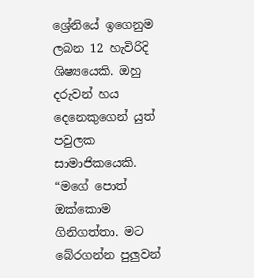ශ්‍රේනියේ ඉගෙනුම ලබන 12 හැවිරිදි ශිෂ්‍යයෙකි. ඔහු දරුවන් හය දෙනෙකුගෙන් යුත් පවුලක සාමාජිකයෙකි. “මගේ පොත් ඔක්කොම ගිනිගත්තා. මට බේරගන්න පුලුවන්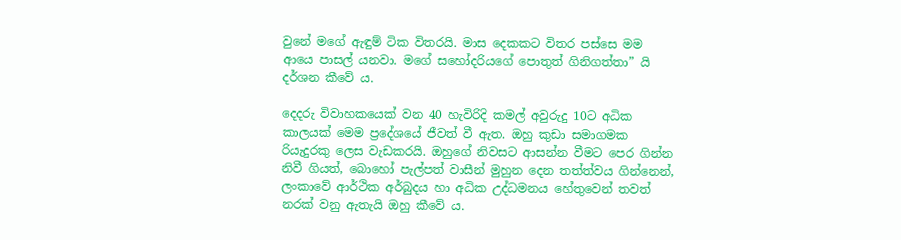වුනේ මගේ ඇඳුම් ටික විතරයි. මාස දෙකකට විතර පස්සෙ මම ආයෙ පාසල් යනවා. මගේ සහෝදරියගේ පොතුත් ගිනිගත්තා” යි දර්ශන කීවේ ය.

දෙදරු විවාහකයෙක් වන 40 හැවිරිදි කමල් අවුරුදු 10ට අධික කාලයක් මෙම ප්‍රදේශයේ ජීවත් වී ඇත. ඔහු කුඩා සමාගමක රියැදුරකු ලෙස වැඩකරයි. ඔහුගේ නිවසට ආසන්න වීමට පෙර ගින්න නිවී ගියත්, බොහෝ පැල්පත් වාසීන් මුහුන දෙන තත්ත්වය ගින්නෙන්, ලංකාවේ ආර්ථික අර්බුදය හා අධික උද්ධමනය හේතුවෙන් තවත් නරක් වනු ඇතැයි ඔහු කීවේ ය.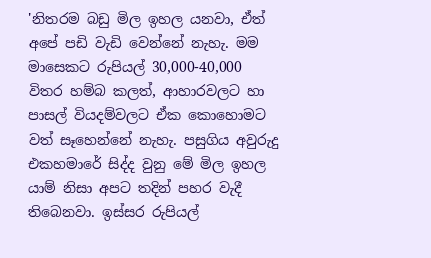'නිතරම බඩු මිල ඉහල යනවා, ඒත් අපේ පඩි වැඩි වෙන්නේ නැහැ. මම මාසෙකට රුපියල් 30,000-40,000 විතර හම්බ කලත්, ආහාරවලට හා පාසල් වියදම්වලට ඒක කොහොමට වත් සෑහෙන්නේ නැහැ. පසුගිය අවුරුදු එකහමාරේ සිද්ද වුනු මේ මිල ඉහල යාම් නිසා අපට තදින් පහර වැදී තිබෙනවා. ඉස්සර රුපියල්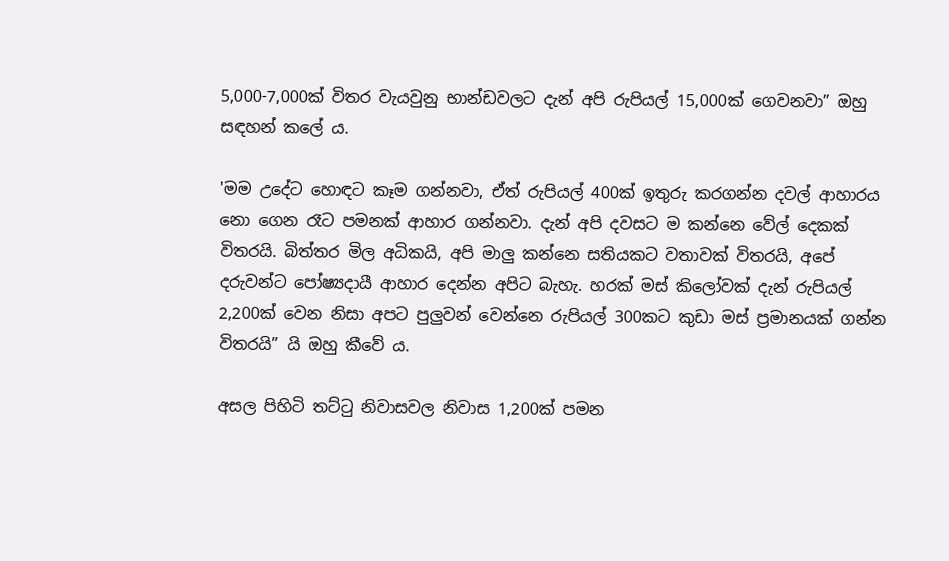5,000-7,000ක් විතර වැයවුනු භාන්ඩවලට දැන් අපි රුපියල් 15,000ක් ගෙවනවා” ඔහු සඳහන් කලේ ය.

'මම උදේට හොඳට කෑම ගන්නවා, ඒත් රුපියල් 400ක් ඉතුරු කරගන්න දවල් ආහාරය නො ගෙන රෑට පමනක් ආහාර ගන්නවා. දැන් අපි දවසට ම කන්නෙ වේල් දෙකක් විතරයි. බිත්තර මිල අධිකයි, අපි මාලු කන්නෙ සතියකට වතාවක් විතරයි, අපේ දරුවන්ට පෝෂ්‍යදායී ආහාර දෙන්න අපිට බැහැ. හරක් මස් කිලෝවක් දැන් රුපියල් 2,200ක් වෙන නිසා අපට පුලුවන් වෙන්නෙ රුපියල් 300කට කුඩා මස් ප්‍රමානයක් ගන්න විතරයි” යි ඔහු කීවේ ය.

අසල පිහිටි තට්ටු නිවාසවල නිවාස 1,200ක් පමන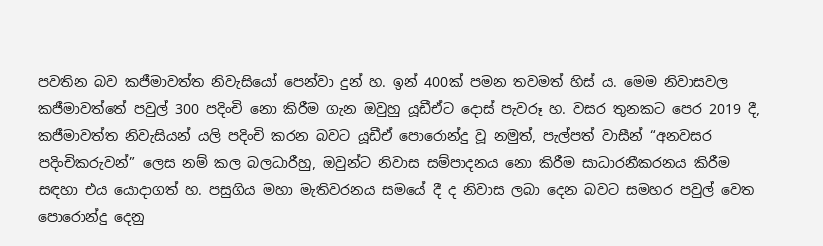පවතින බව කජීමාවත්ත නිවැසියෝ පෙන්වා දුන් හ. ඉන් 400ක් පමන තවමත් හිස් ය. මෙම නිවාසවල කජීමාවත්තේ පවුල් 300 පදිංචි නො කිරීම ගැන ඔවුහු යූඩීඒට දොස් පැවරූ හ. වසර තුනකට පෙර 2019 දී, කජීමාවත්ත නිවැසියන් යලි පදිංචි කරන බවට යූඩීඒ පොරොන්දු වූ නමුත්, පැල්පත් වාසීන් “අනවසර පදිංචිකරුවන්” ලෙස නම් කල බලධාරීහු, ඔවුන්ට නිවාස සම්පාදනය නො කිරීම සාධාරනීකරනය කිරීම සඳහා එය යොදාගත් හ. පසුගිය මහා මැතිවරනය සමයේ දී ද නිවාස ලබා දෙන බවට සමහර පවුල් වෙත පොරොන්දු දෙනු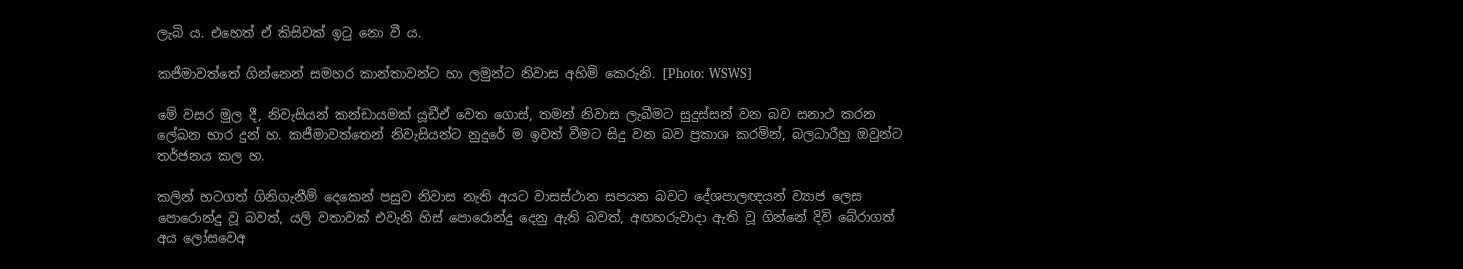ලැබි ය. එහෙත් ඒ කිසිවක් ඉටු නො වී ය.

කජීමාවත්තේ ගින්නෙන් සමහර කාන්තාවන්ට හා ලමුන්ට නිවාස අහිමි කෙරුනි. [Photo: WSWS]

මේ වසර මුල දී, නිවැසියන් කන්ඩායමක් යූඩීඒ වෙත ගොස්, තමන් නිවාස ලැබීමට සුදුස්සන් වන බව සනාථ කරන ලේඛන භාර දුන් හ. කජීමාවත්තෙන් නිවැසියන්ට නුදුරේ ම ඉවත් වීමට සිදු වන බව ප්‍රකාශ කරමින්, බලධාරීහු ඔවුන්ට තර්ජනය කල හ.

කලින් හටගත් ගිනිගැනීම් දෙකෙන් පසුව නිවාස නැති අයට වාසස්ථාන සපයන බවට දේශපාලඥයන් ව්‍යාජ ලෙස පොරොන්දු වූ බවත්, යලි වතාවක් එවැනි හිස් පොරොන්දු දෙනු ඇති බවත්, අඟහරුවාදා ඇති වූ ගින්නේ දිවි බේරාගත් අය ලෝසවෙඅ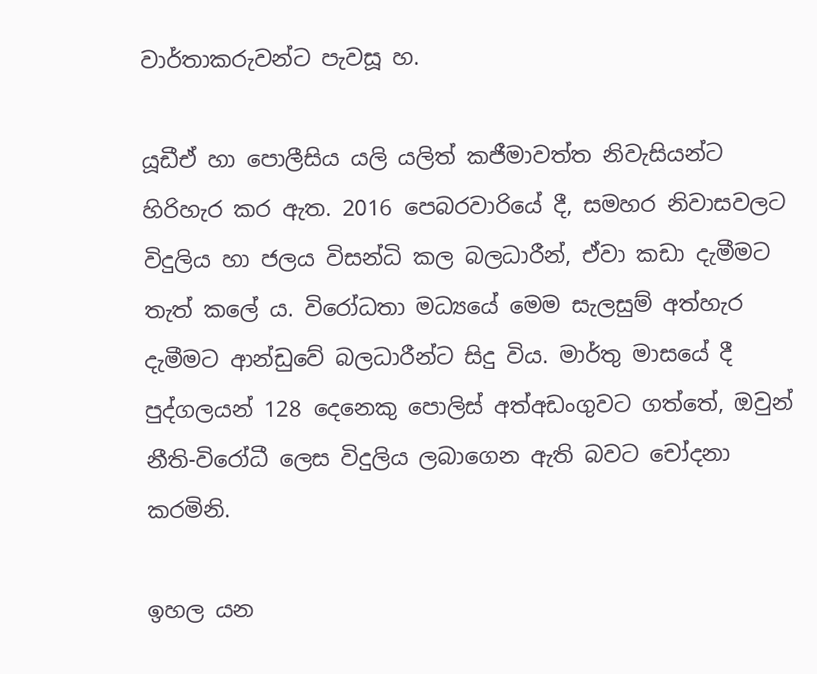වාර්තාකරුවන්ට පැවසූ හ.

යූඩීඒ හා පොලීසිය යලි යලිත් කජීමාවත්ත නිවැසියන්ට හිරිහැර කර ඇත. 2016 පෙබරවාරියේ දී, සමහර නිවාසවලට විදුලිය හා ජලය විසන්ධි කල බලධාරීන්, ඒවා කඩා දැමීමට තැත් කලේ ය. විරෝධතා මධ්‍යයේ මෙම සැලසුම් අත්හැර දැමීමට ආන්ඩුවේ බලධාරීන්ට සිදු විය. මාර්තු මාසයේ දී පුද්ගලයන් 128 දෙනෙකු පොලිස් අත්අඩංගුවට ගත්තේ, ඔවුන් නීති-විරෝධී ලෙස විදුලිය ලබාගෙන ඇති බවට චෝදනා කරමිනි.

ඉහල යන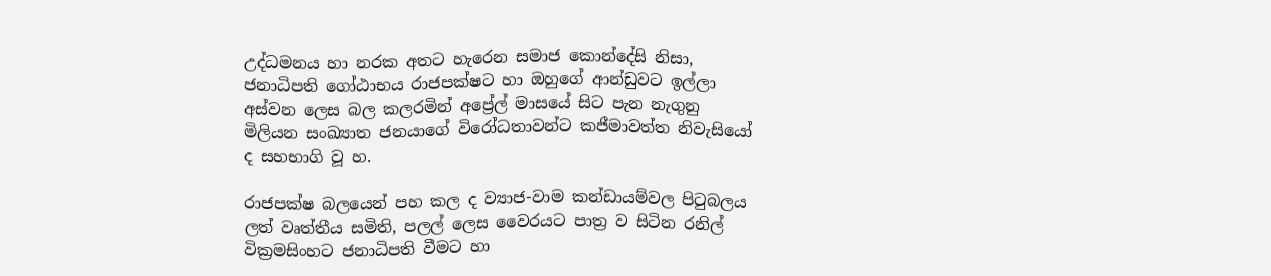උද්ධමනය හා නරක අතට හැරෙන සමාජ කොන්දේසි නිසා, ජනාධිපති ගෝඨාභය රාජපක්ෂට හා ඔහුගේ ආන්ඩුවට ඉල්ලා අස්වන ලෙස බල කලරමින් අප්‍රේල් මාසයේ සිට පැන නැගුනු මිලියන සංඛ්‍යාත ජනයාගේ විරෝධතාවන්ට කජීමාවත්ත නිවැසියෝ ද සහභාගි වූ හ.

රාජපක්ෂ බලයෙන් පහ කල ද ව්‍යාජ-වාම කන්ඩායම්වල පිටුබලය ලත් වෘත්තීය සමිති, පලල් ලෙස වෛරයට පාත්‍ර ව සිටින රනිල් වික්‍රමසිංහට ජනාධිපති වීමට හා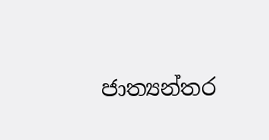ජාත්‍යන්තර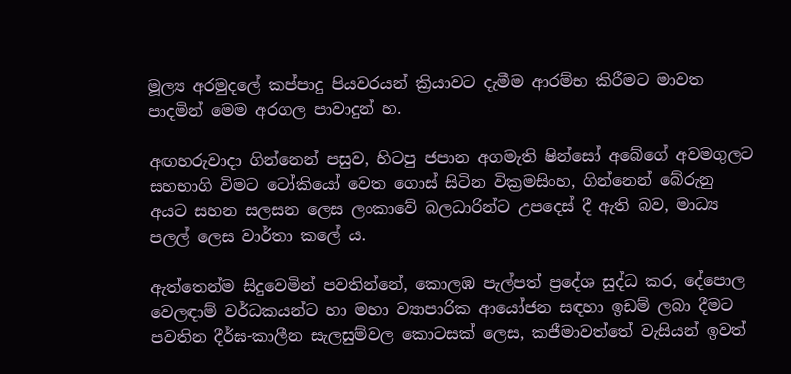මූල්‍ය අරමුදලේ කප්පාදු පියවරයන් ක්‍රියාවට දැමීම ආරම්භ කිරීමට මාවත පාදමින් මෙම අරගල පාවාදුන් හ.

අඟහරුවාදා ගින්නෙන් පසුව, හිටපු ජපාන අගමැති ෂින්සෝ අබේගේ අවමගුලට සහභාගි විමට ටෝකියෝ වෙත ගොස් සිටින වික්‍රමසිංහ, ගින්නෙන් බේරුනු අයට සහන සලසන ලෙස ලංකාවේ බලධාරින්ට උපදෙස් දී ඇති බව, මාධ්‍ය පලල් ලෙස වාර්තා කලේ ය.

ඇත්තෙන්ම සිදුවෙමින් පවතින්නේ, කොලඹ පැල්පත් ප්‍රදේශ සුද්ධ කර, දේපොල වෙලඳාම් වර්ධකයන්ට හා මහා ව්‍යාපාරික ආයෝජන සඳහා ඉඩම් ලබා දීමට පවතින දීර්ඝ-කාලීන සැලසුම්වල කොටසක් ලෙස, කජීමාවත්තේ වැසියන් ඉවත්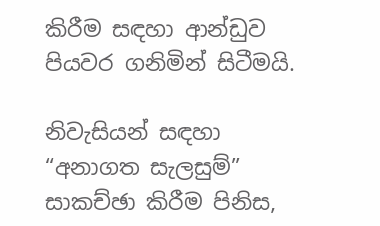කිරීම සඳහා ආන්ඩුව පියවර ගනිමින් සිටීමයි.

නිවැසියන් සඳහා “අනාගත සැලසුම්” සාකච්ඡා කිරීම පිනිස,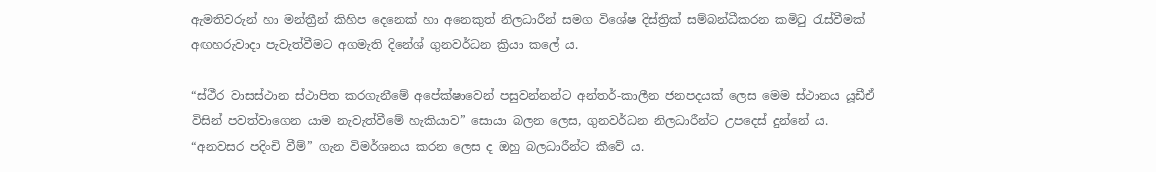ඇමතිවරුන් හා මන්ත්‍රීන් කිහිප දෙනෙක් හා අනෙකුත් නිලධාරීන් සමග විශේෂ දිස්ත්‍රික් සම්බන්ධීකරන කමිටු රැස්වීමක් අඟහරුවාදා පැවැත්වීමට අගමැති දිනේශ් ගුනවර්ධන ක්‍රියා කලේ ය.

“ස්ථීර වාසස්ථාන ස්ථාපිත කරගැනීමේ අපේක්ෂාවෙන් පසුවන්නන්ට අන්තර්-කාලීන ජනපදයක් ලෙස මෙම ස්ථානය යූඩීඒ විසින් පවත්වාගෙන යාම නැවැත්වීමේ හැකියාව” සොයා බලන ලෙස, ගුනවර්ධන නිලධාරීන්ට උපදෙස් දුන්නේ ය. “අනවසර පදිංචි වීම්” ගැන විමර්ශනය කරන ලෙස ද ඔහු බලධාරීන්ට කීවේ ය.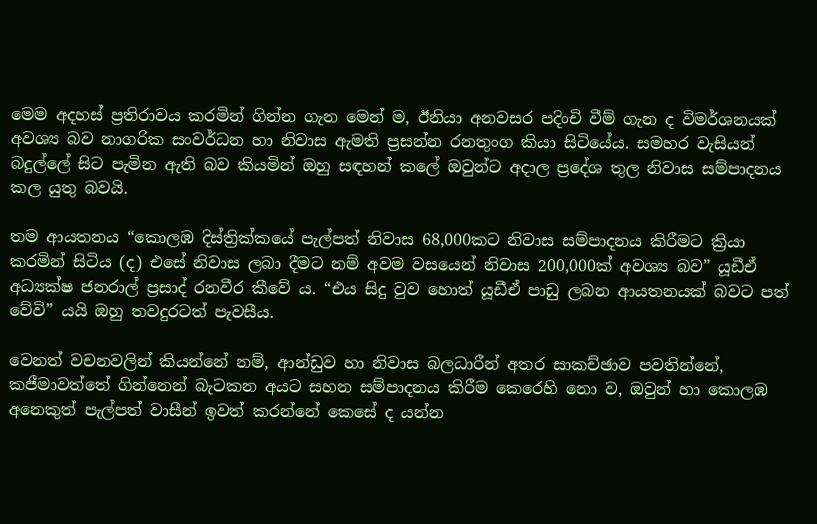මෙම අදහස් ප්‍රතිරාවය කරමින් ගින්න ගැන මෙන් ම, ඊනියා අනවසර පදිංචි වීම් ගැන ද විමර්ශනයක් අවශ්‍ය බව නාගරික සංවර්ධන හා නිවාස ඇමති ප්‍රසන්න රනතුංග කියා සිටියේය. සමහර වැසියන් බදුල්ලේ සිට පැමින ඇති බව කියමින් ඔහු සඳහන් කලේ ඔවුන්ට අදාල ප්‍රදේශ තුල නිවාස සම්පාදනය කල යුතු බවයි.

තම ආයතනය “කොලඹ දිස්ත්‍රික්කයේ පැල්පත් නිවාස 68,000කට නිවාස සම්පාදනය කිරීමට ක්‍රියා කරමින් සිටිය (ද) එසේ නිවාස ලබා දීමට නම් අවම වසයෙන් නිවාස 200,000ක් අවශ්‍ය බව” යූඩීඒ අධ්‍යක්ෂ ජනරාල් ප්‍රසාද් රනවීර කීවේ ය. “එය සිදු වුව හොත් යූඩීඒ පාඩු ලබන ආයතනයක් බවට පත් වේවි” යයි ඔහු තවදුරටත් පැවසීය.

වෙනත් වචනවලින් කියන්නේ නම්, ආන්ඩුව හා නිවාස බලධාරීන් අතර සාකච්ඡාව පවතින්නේ, කජීමාවත්තේ ගින්නෙන් බැටකන අයට සහන සම්පාදනය කිරීම කෙරෙහි නො ව, ඔවුන් හා කොලඹ අනෙකුත් පැල්පත් වාසීන් ඉවත් කරන්නේ කෙසේ ද යන්න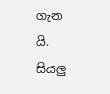ගැන යි. සියලු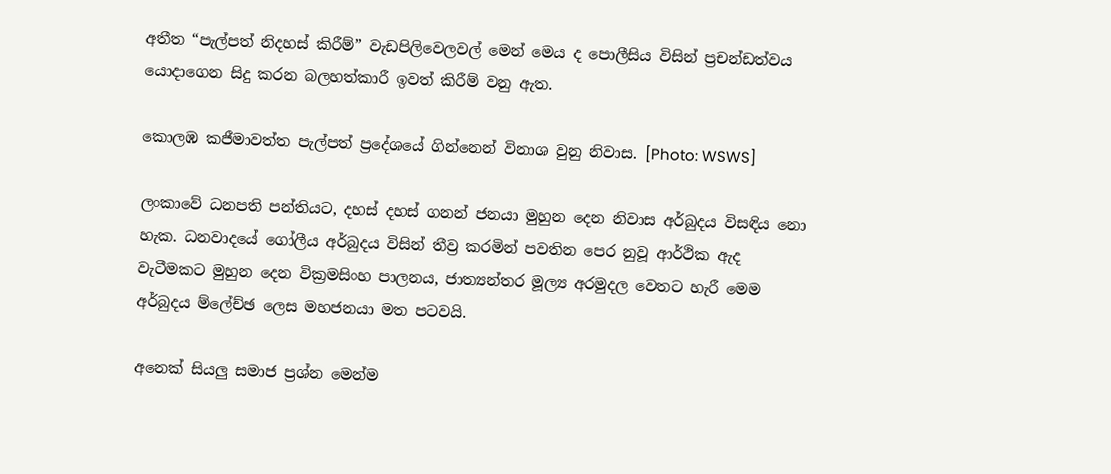අතීත “පැල්පත් නිදහස් කිරීම්” වැඩපිලිවෙලවල් මෙන් මෙය ද පොලීසිය විසින් ප්‍රචන්ඩත්වය යොදාගෙන සිදු කරන බලහත්කාරී ඉවත් කිරීම් වනු ඇත.

කොලඹ කජීමාවත්ත පැල්පත් ප්‍රදේශයේ ගින්නෙන් විනාශ වුනු නිවාස. [Photo: WSWS]

ලංකාවේ ධනපති පන්තියට, දහස් දහස් ගනන් ජනයා මුහුන දෙන නිවාස අර්බුදය විසඳිය නො හැක. ධනවාදයේ ගෝලීය අර්බුදය විසින් තීව්‍ර කරමින් පවතින පෙර නුවූ ආර්ථික ඇද වැටීමකට මුහුන දෙන වික්‍රමසිංහ පාලනය, ජාත්‍යන්තර මූල්‍ය අරමුදල වෙතට හැරී මෙම අර්බුදය ම්ලේච්ඡ ලෙස මහජනයා මත පටවයි.

අනෙක් සියලු සමාජ ප්‍රශ්න මෙන්ම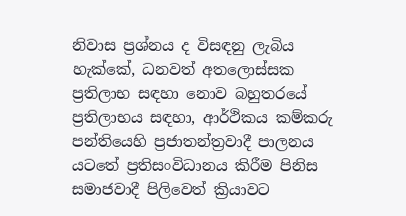නිවාස ප්‍රශ්නය ද විසඳනු ලැබිය හැක්කේ, ධනවත් අතලොස්සක ප්‍රතිලාභ සඳහා නොව බහුතරයේ ප්‍රතිලාභය සඳහා, ආර්ථිකය කම්කරු පන්තියෙහි ප්‍රජාතන්ත්‍රවාදී පාලනය යටතේ ප්‍රතිසංවිධානය කිරීම පිනිස සමාජවාදී පිලිවෙත් ක්‍රියාවට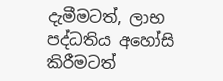දැමීමටත්, ලාභ පද්ධතිය අහෝසි කිරීමටත්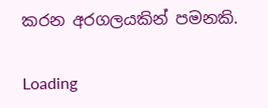කරන අරගලයකින් පමනකි.

Loading